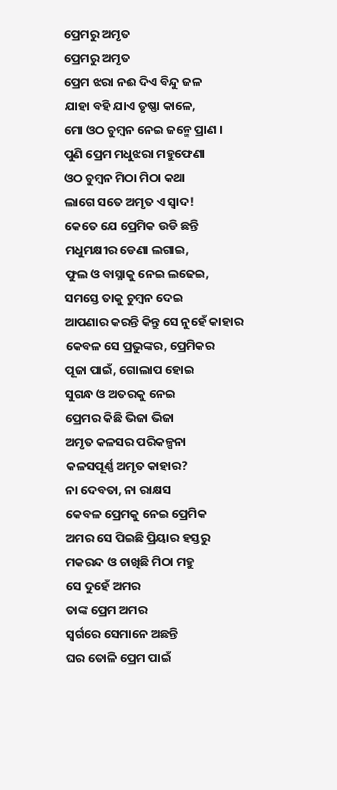ପ୍ରେମରୁ ଅମୃତ
ପ୍ରେମରୁ ଅମୃତ
ପ୍ରେମ ଝରା ନଈ ଦିଏ ବିନ୍ଦୁ ଜଳ
ଯାହା ବହି ଯାଏ ତୃଷ୍ଣା କାଳେ,
ମୋ ଓଠ ଚୁମ୍ବନ ନେଇ ଜନ୍ମେ ପ୍ରାଣ ।
ପୁଣି ପ୍ରେମ ମଧୁଝରା ମହୁଫେଣା
ଓଠ ଚୁମ୍ବନ ମିଠା ମିଠା କଥା
ଲାଗେ ସତେ ଅମୃତ ଏ ସ୍ବାଦ!
କେତେ ଯେ ପ୍ରେମିକ ଉଡି ଛନ୍ତି
ମଧୁମକ୍ଷୀର ଡେଣା ଲଗାଇ,
ଫୁଲ ଓ ବାସ୍ନାକୁ ନେଇ ଲଢେଇ,
ସମସ୍ତେ ତାକୁ ଚୁମ୍ବନ ଦେଇ
ଆପଣାର କରନ୍ତି କିନ୍ତୁ ସେ ନୁହେଁ କାହାର
କେବଳ ସେ ପ୍ରଭୁଙ୍କର, ପ୍ରେମିକର
ପୂଜା ପାଇଁ, ଗୋଲାପ ହୋଇ
ସୁଗନ୍ଧ ଓ ଅତରକୁ ନେଇ
ପ୍ରେମର କିଛି ଭିଜା ଭିଜା
ଅମୃତ କଳସର ପରିକଳ୍ପନା
କଳସପୂର୍ଣ୍ଣ ଅମୃତ କାହାର?
ନା ଦେବତା, ନା ରାକ୍ଷସ
କେବଳ ପ୍ରେମକୁ ନେଇ ପ୍ରେମିକ
ଅମର ସେ ପିଇଛି ପ୍ରିୟାର ହସ୍ତରୁ
ମକରନ୍ଦ ଓ ଚାଖିଛି ମିଠା ମହୁ
ସେ ଦୁହେଁ ଅମର
ତାଙ୍କ ପ୍ରେମ ଅମର
ସ୍ବର୍ଗରେ ସେମାନେ ଅଛନ୍ତି
ଘର ତୋଳି ପ୍ରେମ ପାଇଁ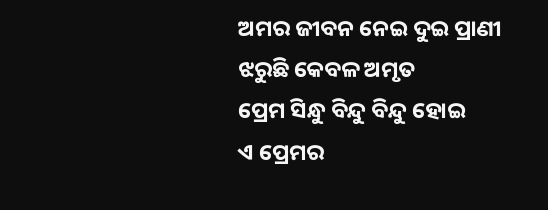ଅମର ଜୀବନ ନେଇ ଦୁଇ ପ୍ରାଣୀ
ଝରୁଛି କେବଳ ଅମୃତ
ପ୍ରେମ ସିନ୍ଧୁ ବିନ୍ଦୁ ବିନ୍ଦୁ ହୋଇ
ଏ ପ୍ରେମର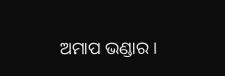ଅମାପ ଭଣ୍ଡାର ।